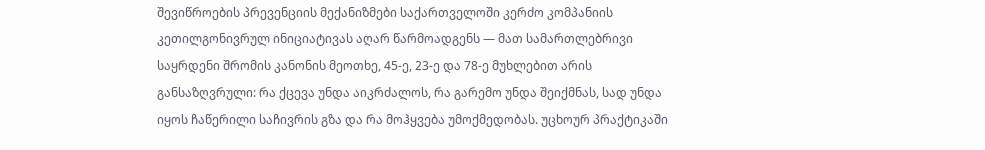შევიწროების პრევენციის მექანიზმები საქართველოში კერძო კომპანიის კეთილგონივრულ ინიციატივას აღარ წარმოადგენს — მათ სამართლებრივი საყრდენი შრომის კანონის მეოთხე, 45-ე, 23-ე და 78-ე მუხლებით არის განსაზღვრული: რა ქცევა უნდა აიკრძალოს, რა გარემო უნდა შეიქმნას, სად უნდა იყოს ჩაწერილი საჩივრის გზა და რა მოჰყვება უმოქმედობას. უცხოურ პრაქტიკაში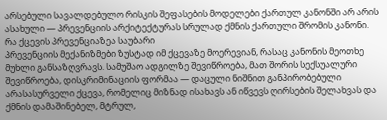არსებული სავალდებულო რისკის შეფასების მოდელები ქართულ კანონში არ არის ასახული — პრევენციის არქიტექტურას სრულად ქმნის ქართული შრომის კანონი.
რა ქცევის პრევენციაზეა საუბარი
პრევენციის მექანიზმები ზუსტად იმ ქცევაზე მოერევიან, რასაც კანონის მეოთხე მუხლი განსაზღვრავს. სამუშაო ადგილზე შევიწროება, მათ შორის სექსუალური შევიწროება, დისკრიმინაციის ფორმაა — დაცული ნიშნით განპირობებული არასასურველი ქცევა, რომელიც მიზნად ისახავს ან იწვევს ღირსების შელახვას და ქმნის დამაშინებელ, მტრულ,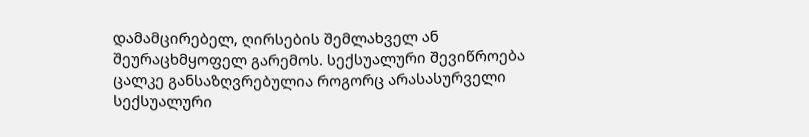დამამცირებელ, ღირსების შემლახველ ან შეურაცხმყოფელ გარემოს. სექსუალური შევიწროება ცალკე განსაზღვრებულია როგორც არასასურველი სექსუალური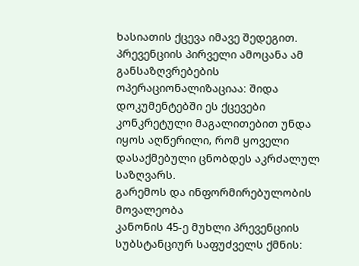ხასიათის ქცევა იმავე შედეგით. პრევენციის პირველი ამოცანა ამ განსაზღვრებების ოპერაციონალიზაციაა: შიდა დოკუმენტებში ეს ქცევები კონკრეტული მაგალითებით უნდა იყოს აღწერილი, რომ ყოველი დასაქმებული ცნობდეს აკრძალულ საზღვარს.
გარემოს და ინფორმირებულობის მოვალეობა
კანონის 45-ე მუხლი პრევენციის სუბსტანციურ საფუძველს ქმნის: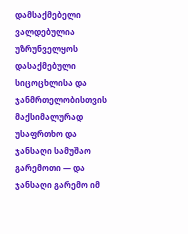დამსაქმებელი ვალდებულია უზრუნველყოს დასაქმებული სიცოცხლისა და ჯანმრთელობისთვის მაქსიმალურად უსაფრთხო და ჯანსაღი სამუშაო გარემოთი — და ჯანსაღი გარემო იმ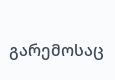გარემოსაც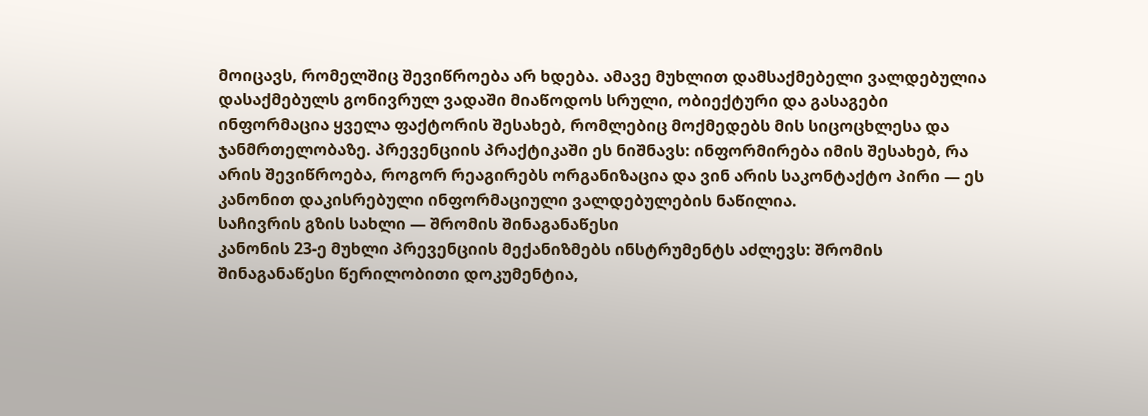მოიცავს, რომელშიც შევიწროება არ ხდება. ამავე მუხლით დამსაქმებელი ვალდებულია დასაქმებულს გონივრულ ვადაში მიაწოდოს სრული, ობიექტური და გასაგები ინფორმაცია ყველა ფაქტორის შესახებ, რომლებიც მოქმედებს მის სიცოცხლესა და ჯანმრთელობაზე. პრევენციის პრაქტიკაში ეს ნიშნავს: ინფორმირება იმის შესახებ, რა არის შევიწროება, როგორ რეაგირებს ორგანიზაცია და ვინ არის საკონტაქტო პირი — ეს კანონით დაკისრებული ინფორმაციული ვალდებულების ნაწილია.
საჩივრის გზის სახლი — შრომის შინაგანაწესი
კანონის 23-ე მუხლი პრევენციის მექანიზმებს ინსტრუმენტს აძლევს: შრომის შინაგანაწესი წერილობითი დოკუმენტია,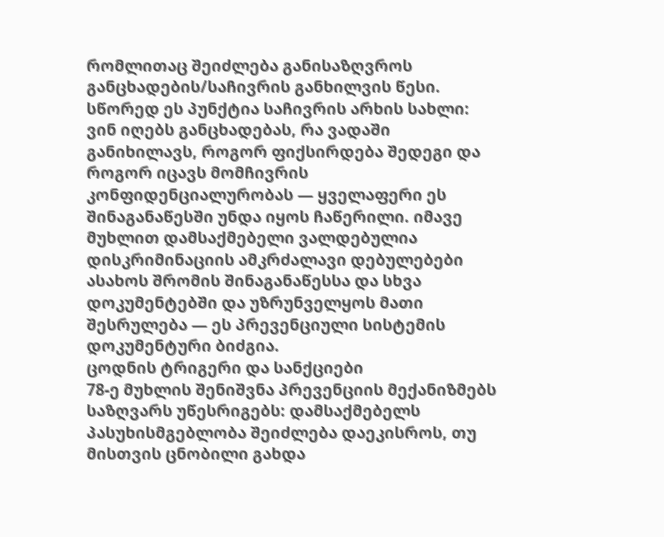რომლითაც შეიძლება განისაზღვროს განცხადების/საჩივრის განხილვის წესი. სწორედ ეს პუნქტია საჩივრის არხის სახლი: ვინ იღებს განცხადებას, რა ვადაში განიხილავს, როგორ ფიქსირდება შედეგი და როგორ იცავს მომჩივრის კონფიდენციალურობას — ყველაფერი ეს შინაგანაწესში უნდა იყოს ჩაწერილი. იმავე მუხლით დამსაქმებელი ვალდებულია დისკრიმინაციის ამკრძალავი დებულებები ასახოს შრომის შინაგანაწესსა და სხვა დოკუმენტებში და უზრუნველყოს მათი შესრულება — ეს პრევენციული სისტემის დოკუმენტური ბიძგია.
ცოდნის ტრიგერი და სანქციები
78-ე მუხლის შენიშვნა პრევენციის მექანიზმებს საზღვარს უწესრიგებს: დამსაქმებელს პასუხისმგებლობა შეიძლება დაეკისროს, თუ მისთვის ცნობილი გახდა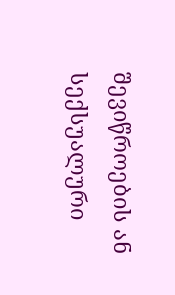შევიწროების ან სექსუალური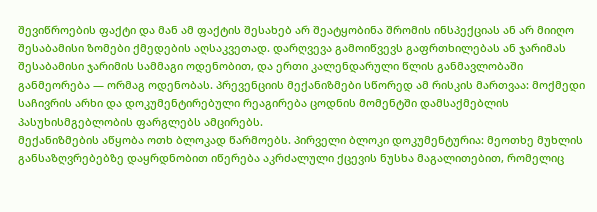შევიწროების ფაქტი და მან ამ ფაქტის შესახებ არ შეატყობინა შრომის ინსპექციას ან არ მიიღო შესაბამისი ზომები ქმედების აღსაკვეთად. დარღვევა გამოიწვევს გაფრთხილებას ან ჯარიმას შესაბამისი ჯარიმის სამმაგი ოდენობით, და ერთი კალენდარული წლის განმავლობაში განმეორება — ორმაგ ოდენობას. პრევენციის მექანიზმები სწორედ ამ რისკის მართვაა: მოქმედი საჩივრის არხი და დოკუმენტირებული რეაგირება ცოდნის მომენტში დამსაქმებლის პასუხისმგებლობის ფარგლებს ამცირებს.
მექანიზმების აწყობა ოთხ ბლოკად წარმოებს. პირველი ბლოკი დოკუმენტურია: მეოთხე მუხლის განსაზღვრებებზე დაყრდნობით იწერება აკრძალული ქცევის ნუსხა მაგალითებით, რომელიც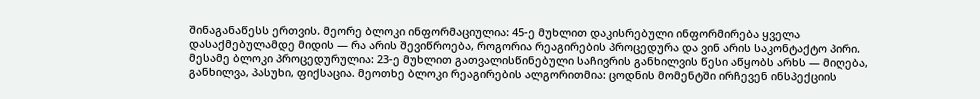შინაგანაწესს ერთვის. მეორე ბლოკი ინფორმაციულია: 45-ე მუხლით დაკისრებული ინფორმირება ყველა დასაქმებულამდე მიდის — რა არის შევიწროება, როგორია რეაგირების პროცედურა და ვინ არის საკონტაქტო პირი. მესამე ბლოკი პროცედურულია: 23-ე მუხლით გათვალისწინებული საჩივრის განხილვის წესი აწყობს არხს — მიღება, განხილვა, პასუხი, ფიქსაცია. მეოთხე ბლოკი რეაგირების ალგორითმია: ცოდნის მომენტში ირჩევენ ინსპექციის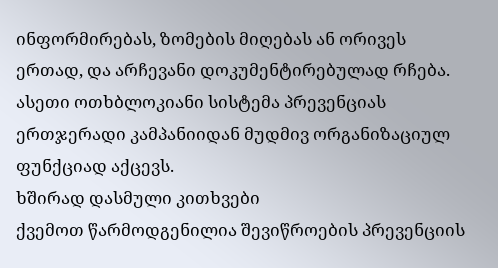ინფორმირებას, ზომების მიღებას ან ორივეს ერთად, და არჩევანი დოკუმენტირებულად რჩება. ასეთი ოთხბლოკიანი სისტემა პრევენციას ერთჯერადი კამპანიიდან მუდმივ ორგანიზაციულ ფუნქციად აქცევს.
ხშირად დასმული კითხვები
ქვემოთ წარმოდგენილია შევიწროების პრევენციის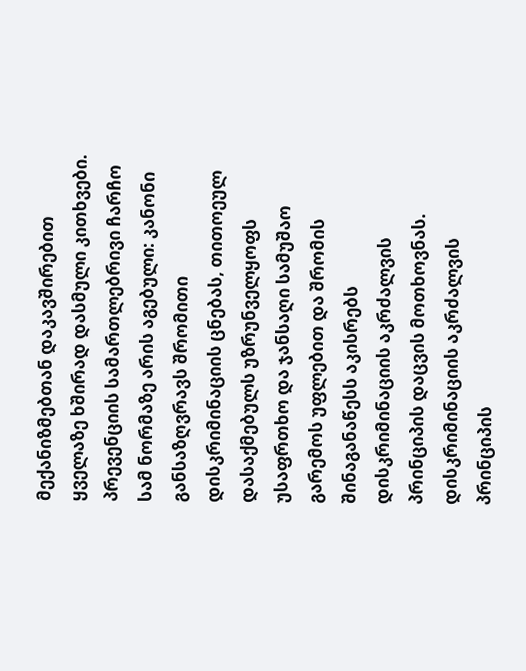მექანიზმებთან დაკავშირებით ყველაზე ხშირად დასმული კითხვები. პრევენციის სამართლებრივი ჩარჩო სამ ნორმაზე არის აგებული: კანონი განსაზღვრავს შრომითი დისკრიმინაციის ცნებას, თითოეულ დასაქმებულს უზრუნველყოფს უსაფრთხო და ჯანსაღი სამუშაო გარემოს უფლებით და შრომის შინაგანაწესს აკისრებს დისკრიმინაციის აკრძალვის პრინციპის დაცვის მოთხოვნას. დისკრიმინაციის აკრძალვის პრინციპის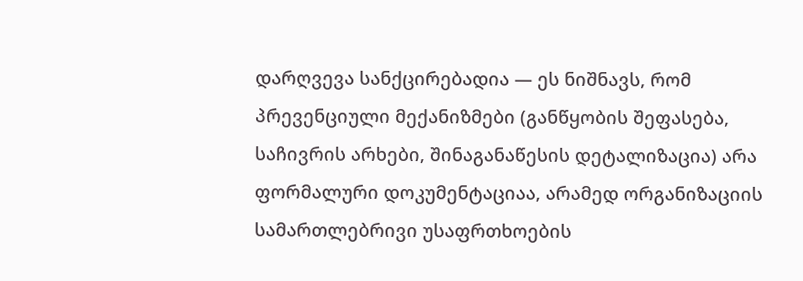დარღვევა სანქცირებადია — ეს ნიშნავს, რომ პრევენციული მექანიზმები (განწყობის შეფასება, საჩივრის არხები, შინაგანაწესის დეტალიზაცია) არა ფორმალური დოკუმენტაციაა, არამედ ორგანიზაციის სამართლებრივი უსაფრთხოების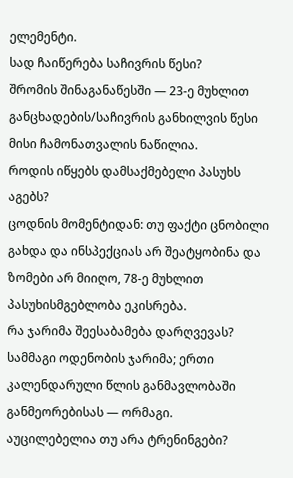ელემენტი.
სად ჩაიწერება საჩივრის წესი?
შრომის შინაგანაწესში — 23-ე მუხლით განცხადების/საჩივრის განხილვის წესი მისი ჩამონათვალის ნაწილია.
როდის იწყებს დამსაქმებელი პასუხს აგებს?
ცოდნის მომენტიდან: თუ ფაქტი ცნობილი გახდა და ინსპექციას არ შეატყობინა და ზომები არ მიიღო, 78-ე მუხლით პასუხისმგებლობა ეკისრება.
რა ჯარიმა შეესაბამება დარღვევას?
სამმაგი ოდენობის ჯარიმა; ერთი კალენდარული წლის განმავლობაში განმეორებისას — ორმაგი.
აუცილებელია თუ არა ტრენინგები?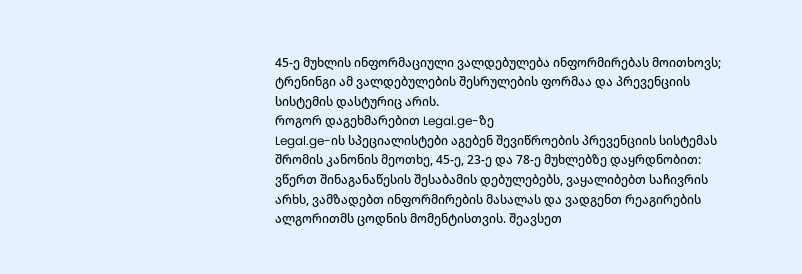45-ე მუხლის ინფორმაციული ვალდებულება ინფორმირებას მოითხოვს; ტრენინგი ამ ვალდებულების შესრულების ფორმაა და პრევენციის სისტემის დასტურიც არის.
როგორ დაგეხმარებით Legal.ge-ზე
Legal.ge-ის სპეციალისტები აგებენ შევიწროების პრევენციის სისტემას შრომის კანონის მეოთხე, 45-ე, 23-ე და 78-ე მუხლებზე დაყრდნობით: ვწერთ შინაგანაწესის შესაბამის დებულებებს, ვაყალიბებთ საჩივრის არხს, ვამზადებთ ინფორმირების მასალას და ვადგენთ რეაგირების ალგორითმს ცოდნის მომენტისთვის. შეავსეთ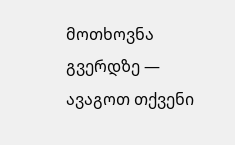მოთხოვნა გვერდზე — ავაგოთ თქვენი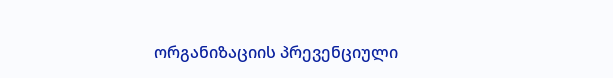ორგანიზაციის პრევენციული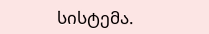სისტემა.